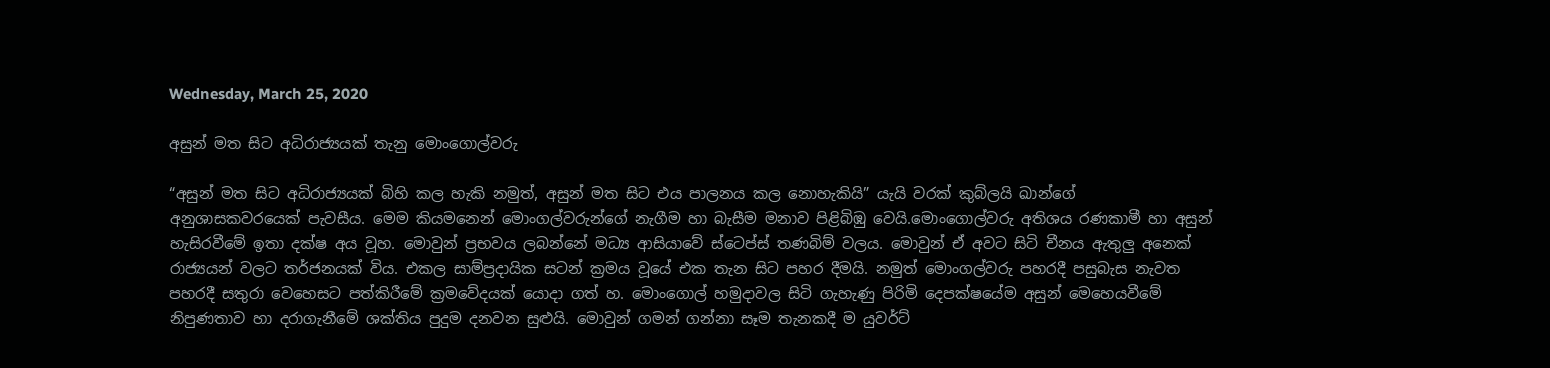Wednesday, March 25, 2020

අසුන් මත සිට අධිරාජ්‍යයක් තැනු මොංගොල්වරු

“අසුන් මත සිට අධිරාජ්‍යයක් බිහි කල හැකි නමුත්, අසුන් මත සිට එය පාලනය කල නොහැකියි” යැයි වරක් කුබ්ලයි ඛාන්ගේ අනුශාසකවරයෙක් පැවසීය. මෙම කියමනෙන් මොංගල්වරුන්ගේ නැගීම හා බැසීම මනාව පිළිබිඹු වෙයි.මොංගොල්වරු අතිශය රණකාමී හා අසුන් හැසිරවීමේ ඉතා දක්ෂ අය වූහ. මොවුන් ප්‍රභවය ලබන්නේ මධ්‍ය ආසියාවේ ස්ටෙප්ස් තණබිම් වලය. මොවුන් ඒ අවට සිටි චීනය ඇතුලු අනෙක් රාජ්‍යයන් වලට තර්ජනයක් විය. එකල සාම්ප්‍රදායික සටන් ක්‍රමය වූයේ එක තැන සිට පහර දීමයි. නමුත් මොංගල්වරු පහරදී පසුබැස නැවත පහරදී සතුරා වෙහෙසට පත්කිරීමේ ක්‍රමවේදයක් යොදා ගත් හ. මොංගොල් හමුදාවල සිටි ගැහැණු පිරිමි දෙපක්ෂයේම අසුන් මෙහෙයවීමේ නිපුණතාව හා දරාගැනීමේ ශක්තිය පුදුම දනවන සුළුයි. මොවුන් ගමන් ගන්නා සෑම තැනකදී ම යුවර්ට්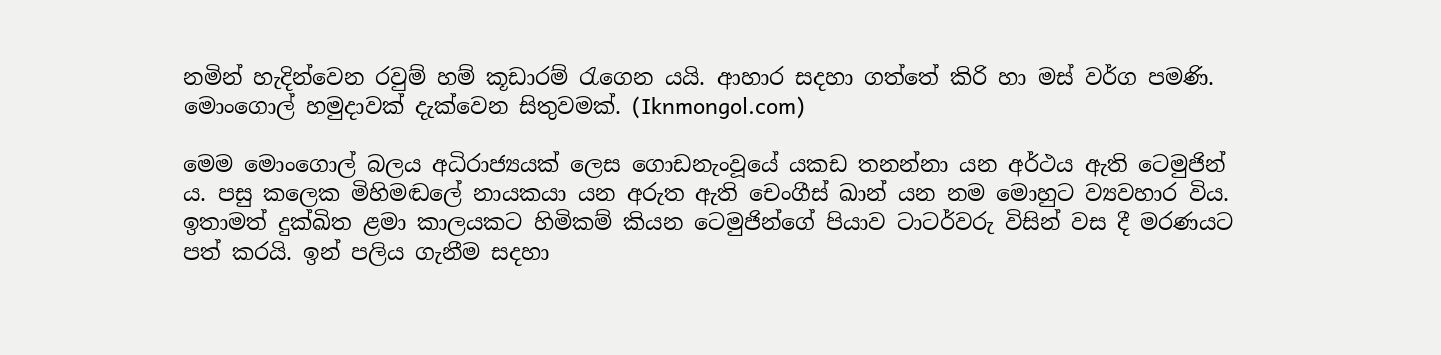නමින් හැදින්වෙන රවුම් හම් කූඩාරම් රැගෙන යයි. ආහාර සදහා ගත්තේ කිරි හා මස් වර්ග පමණි.
මොංගොල් හමුදාවක් දැක්වෙන සිතුවමක්. (Iknmongol.com)

මෙම මොංගොල් බලය අධිරාජ්‍යයක් ලෙස ගොඩනැංවූයේ යකඩ තනන්නා යන අර්ථය ඇති ටෙමුජින් ය. පසු කලෙක මිහිමඬලේ නායකයා යන අරුත ඇති චෙංගීස් ඛාන් යන නම මොහුට ව්‍යවහාර විය. ඉතාමත් දුක්ඛිත ළමා කාලයකට හිමිකම් කියන ටෙමුජින්ගේ පියාව ටාටර්වරු විසින් වස දී මරණයට පත් කරයි. ඉන් පලිය ගැනීම සදහා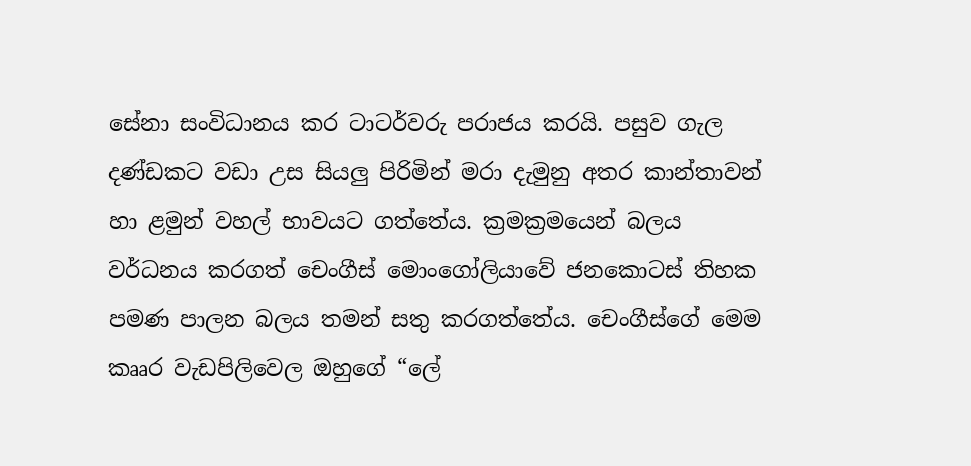සේනා සංවිධානය කර ටාටර්වරු පරාජය කරයි. පසුව ගැල දණ්ඩකට වඩා උස සියලු පිරිමින් මරා දැමුනු අතර කාන්තාවන් හා ළමුන් වහල් භාවයට ගත්තේය. ක්‍රමක්‍රමයෙන් බලය වර්ධනය කරගත් චෙංගීස් මොංගෝලියාවේ ජනකොටස් තිහක පමණ පාලන බලය තමන් සතු කරගත්තේය. චෙංගීස්ගේ මෙම කෲර වැඩපිලිවෙල ඔහුගේ “ලේ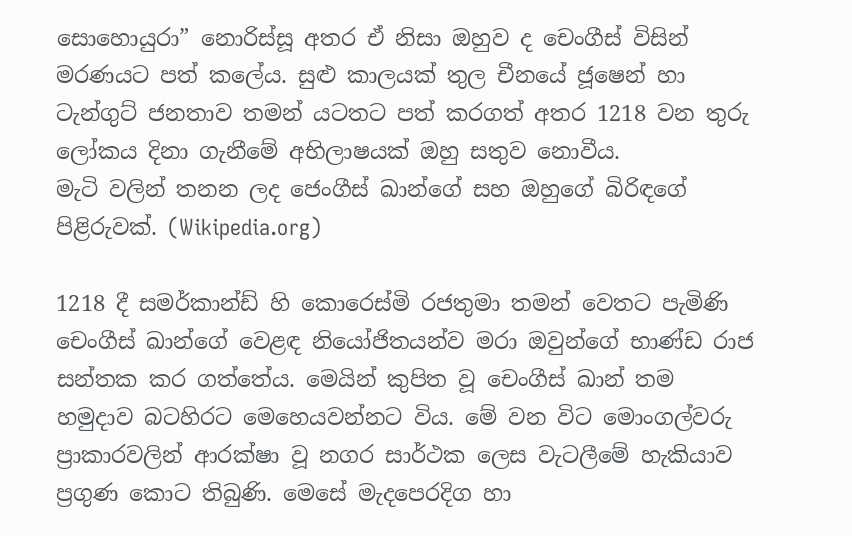සොහොයුරා” නොරිස්සූ අතර ඒ නිසා ඔහුව ද චෙංගීස් විසින් මරණයට පත් කලේය. සුළු කාලයක් තුල චීනයේ ජූෂෙන් හා ටැන්ගුට් ජනතාව තමන් යටතට පත් කරගත් අතර 1218 වන තුරු ලෝකය දිනා ගැනීමේ අභිලාෂයක් ඔහු සතුව නොවීය.
මැටි වලින් තනන ලද ජෙංගීස් ඛාන්ගේ සහ ඔහුගේ බිරිඳගේ පිළිරුවක්. (Wikipedia.org)

1218 දී සමර්කාන්ඩ් හි කොරෙස්මි රජතුමා තමන් වෙතට පැමිණි චෙංගීස් ඛාන්ගේ වෙළඳ නියෝජිතයන්ව මරා ඔවුන්ගේ භාණ්ඩ රාජ සන්තක කර ගත්තේය. මෙයින් කුපිත වූ චෙංගීස් ඛාන් තම හමුදාව බටහිරට මෙහෙයවන්නට විය. මේ වන විට මොංගල්වරු ප්‍රාකාරවලින් ආරක්ෂා වූ නගර සාර්ථක ලෙස වැටලීමේ හැකියාව ප්‍රගුණ කොට තිබුණි. මෙසේ මැදපෙරදිග හා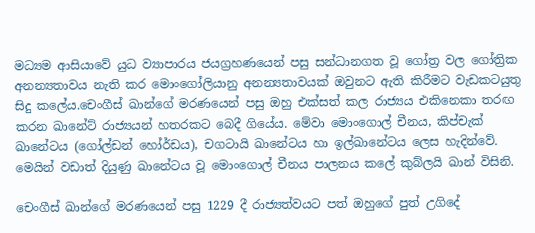මධ්‍යම ආසියාවේ යුධ ව්‍යාපාරය ජයග්‍රහණයෙන් පසු සන්ධානගත වූ ගෝත්‍ර වල ගෝත්‍රික අනන්‍යතාවය නැති කර මොංගෝලියානු අනන්‍යතාවයක් ඔවුනට ඇති කිරීමට වැඩකටයුතු සිදු කලේය.චෙංගීස් ඛාන්ගේ මරණයෙන් පසු ඔහු එක්සත් කල රාජ්‍යය එකිනෙකා තරඟ කරන ඛානේට් රාජ්‍යයන් හතරකට බෙදී ගියේය. මේවා මොංගොල් චීනය, කිප්චැක් ඛානේටය (ගෝල්ඩන් හෝර්ඩය), චගටායි ඛානේටය හා ඉල්ඛානේටය ලෙස හැදින්වේ. මෙයින් වඩාත් දියුණු ඛානේටය වූ මොංගොල් චීනය පාලනය කලේ කුබ්ලයි ඛාන් විසිනි.

චෙංගීස් ඛාන්ගේ මරණයෙන් පසු 1229 දී රාජ්‍යත්වයට පත් ඔහුගේ පුත් උගිදේ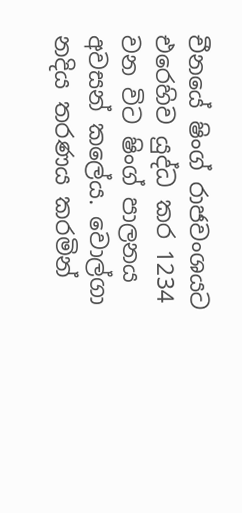චීනයේ ෂිංග් රාජවංශයට එරෙහිව යුද්ධ කර 1234 වන විට ෂිංග් පාලනය අවසන් කලේය. වොල්ගා නදිය තරණය කරමින්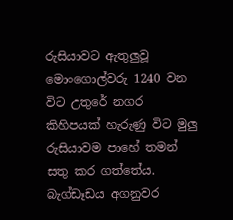රුසියාවට ඇතුලුවූ මොංගොල්වරු 1240 වන විට උතුරේ නගර කිහිපයක් හැරුණු විට මුලු රුසියාවම පාහේ තමන් සතු කර ගත්තේය. බැග්ඩෑඩය අගනුවර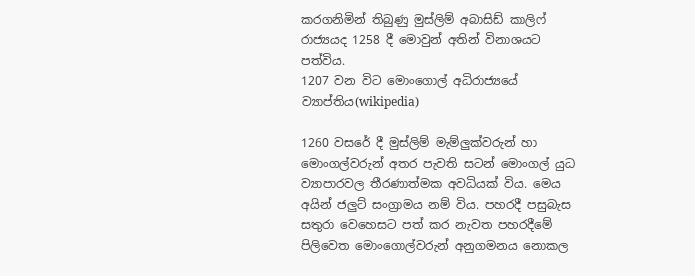කරගනිමින් තිබුණු මුස්ලිම් අබාසිඩ් කාලිෆ් රාජ්‍යයද 1258 දී මොවුන් අතින් විනාශයට පත්විය.
1207 වන විට මොංගොල් අධිරාජ්‍යයේ ව්‍යාප්තිය(wikipedia)

1260 වසරේ දී මුස්ලිම් මැම්ලුක්වරුන් හා මොංගල්වරුන් අතර පැවති සටන් මොංගල් යුධ ව්‍යාපාරවල තීරණාත්මක අවධියක් විය. මෙය අයින් ජලුට් සංග්‍රාමය නම් විය. පහරදී පසුබැස සතුරා වෙහෙසට පත් කර නැවත පහරදීමේ පිලිවෙත මොංගොල්වරුන් අනුගමනය නොකල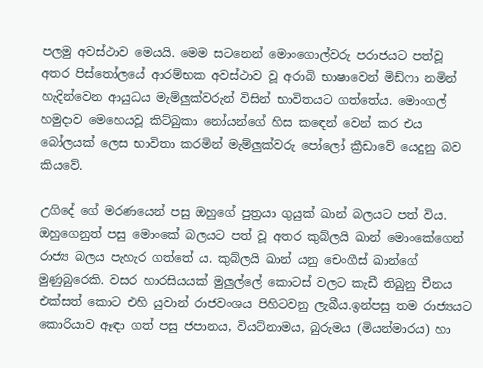පලමු අවස්ථාව මෙයයි. මෙම සටනෙන් මොංගොල්වරු පරාජයට පත්වූ අතර පිස්තෝලයේ ආරම්භක අවස්ථාව වූ අරාබි භාෂාවෙන් මිඩ්ෆා නමින් හැදින්වෙන ආයුධය මැම්ලුක්වරුන් විසින් භාවිතයට ගත්තේය. මොංගල් හමුදාව මෙහෙයවූ කිට්බුකා නෝයන්ගේ හිස කඳෙන් වෙන් කර එය බෝලයක් ලෙස භාවිතා කරමින් මැම්ලුක්වරු පෝලෝ ක්‍රීඩාවේ යෙදුනු බව කියවේ.

උගිදේ ගේ මරණයෙන් පසු ඔහුගේ පුත්‍රයා ගුයුක් ඛාන් බලයට පත් විය. ඔහුගෙනුත් පසු මොංකේ බලයට පත් වූ අතර කුබ්ලයි ඛාන් මොංකේගෙන් රාජ්‍ය බලය පැහැර ගත්තේ ය. කුබ්ලයි ඛාන් යනු චෙංගීස් ඛාන්ගේ මුණුබුරෙකි. වසර හාරසියයක් මුලුල්ලේ කොටස් වලට කැඩී තිබුනු චීනය එක්සත් කොට එහි යුවාන් රාජවංශය පිහිටවනු ලැබීය.ඉන්පසු තම රාජ්‍යයට කොරියාව ඈඳා ගත් පසු ජපානය, වියට්නාමය, බුරුමය (මියන්මාරය) හා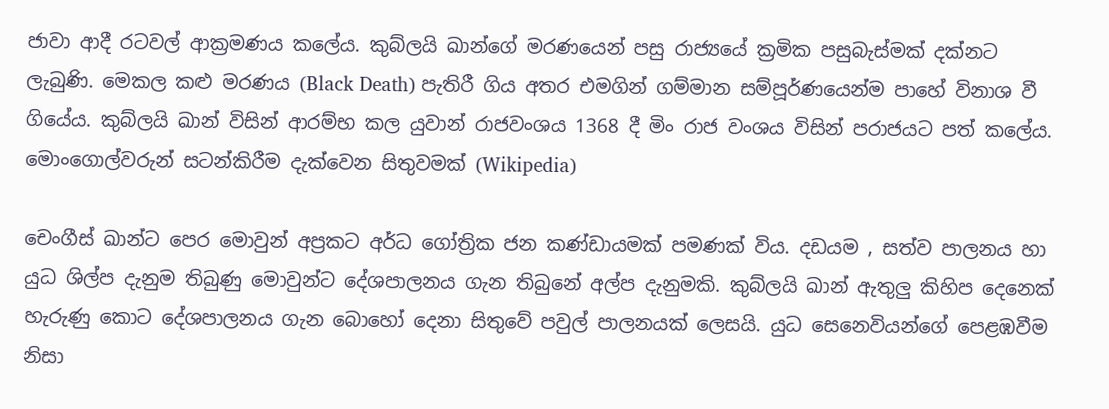ජාවා ආදී රටවල් ආක්‍රමණය කලේය. කුබ්ලයි ඛාන්ගේ මරණයෙන් පසු රාජ්‍යයේ ක්‍රමික පසුබැස්මක් දක්නට ලැබුණි. මෙකල කළු මරණය (Black Death) පැතිරී ගිය අතර එමගින් ගම්මාන සම්පූර්ණයෙන්ම පාහේ විනාශ වී ගියේය. කුබ්ලයි ඛාන් විසින් ආරම්භ කල යුවාන් රාජවංශය 1368 දී මිං රාජ වංශය විසින් පරාජයට පත් කලේය.
මොංගොල්වරුන් සටන්කිරීම දැක්වෙන සිතුවමක් (Wikipedia)

චෙංගීස් ඛාන්ට පෙර මොවුන් අප්‍රකට අර්ධ ගෝත්‍රික ජන කණ්ඩායමක් පමණක් විය. දඩයම , සත්ව පාලනය හා යුධ ශිල්ප දැනුම තිබුණු මොවුන්ට දේශපාලනය ගැන තිබුනේ අල්ප දැනුමකි. කුබ්ලයි ඛාන් ඇතුලු කිහිප දෙනෙක් හැරුණු කොට දේශපාලනය ගැන බොහෝ දෙනා සිතුවේ පවුල් පාලනයක් ලෙසයි. යුධ සෙනෙවියන්ගේ පෙළඹවීම නිසා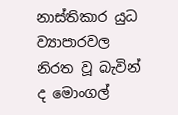නාස්තිකාර යුධ ව්‍යාපාරවල නිරත වූ බැවින් ද මොංගල්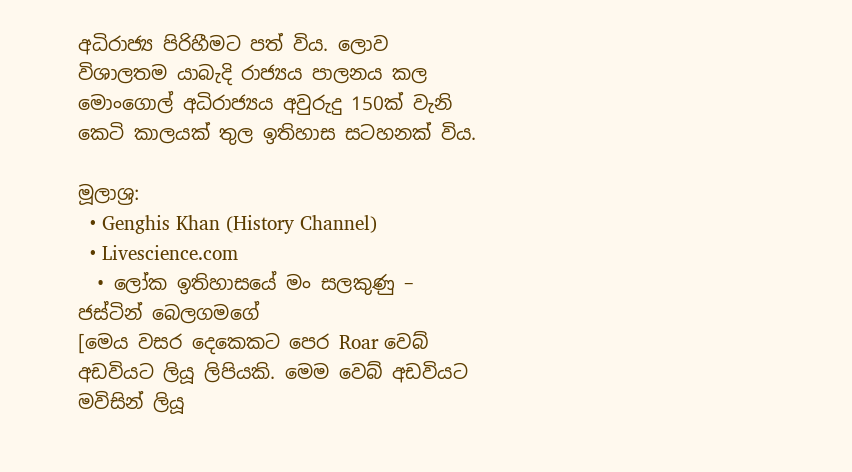අධිරාජ්‍ය පිරිහීමට පත් විය. ලොව විශාලතම යාබැදි රාජ්‍යය පාලනය කල මොංගොල් අධිරාජ්‍යය අවුරුදු 150ක් වැනි කෙටි කාලයක් තුල ඉතිහාස සටහනක් විය.

මූලාශ්‍ර:
  • Genghis Khan (History Channel)
  • Livescience.com
  • ලෝක ඉතිහාසයේ මං සලකුණු – ජස්ටින් බෙලගමගේ
[මෙය වසර දෙකෙකට පෙර Roar වෙබ් අඩවියට ලියූ ලිපියකි. මෙම වෙබ් අඩවියට මවිසින් ලියූ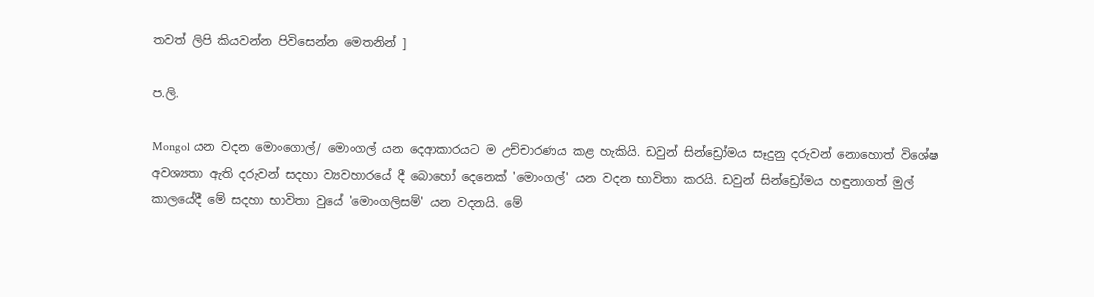තවත් ලිපි කියවන්න පිවිසෙන්න මෙතනින් ]

ප.ලි.

Mongol යන වදන මොංගොල්/ මොංගල් යන දෙආකාරයට ම උච්චාරණය කළ හැකියි. ඩවුන් සින්ඩ්‍රෝමය සෑදුනු දරුවන් නොහොත් විශේෂ අවශ්‍යතා ඇති දරුවන් සදහා ව්‍යවහාරයේ දී බොහෝ දෙනෙක් 'මොංගල්' යන වදන භාවිතා කරයි. ඩවුන් සින්ඩ්‍රෝමය හඳුනාගත් මුල් කාලයේදී මේ සදහා භාවිතා වුයේ 'මොංගලිසම්' යන වදනයි. මේ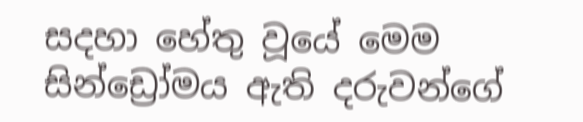සදහා හේතු වූයේ මෙම සින්ඩ්‍රෝමය ඇති දරුවන්ගේ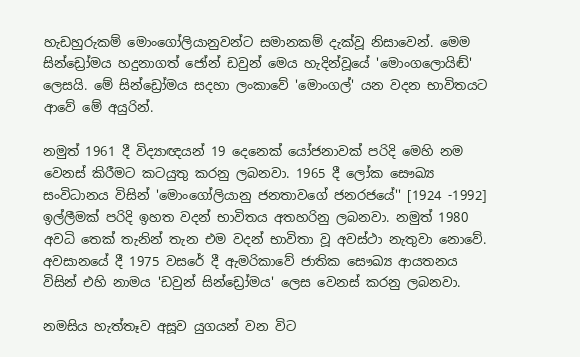හැඩහුරුකම් මොංගෝලියානුවන්ට සමානකම් දැක්වූ නිසාවෙන්. මෙම සින්ඩ්‍රෝමය හදුනාගත් ජෝන් ඩවුන් මෙය හැදින්වූයේ 'මොංගලොයිඬ්' ලෙසයි. මේ සින්ඩ්‍රෝමය සදහා ලංකාවේ 'මොංගල්' යන වදන භාවිතයට ආවේ මේ අයුරින්.

නමුත් 1961 දී විද්‍යාඥයන් 19 දෙනෙක් යෝජනාවක් පරිදි මෙහි නම වෙනස් කිරීමට කටයුතු කරනු ලබනවා. 1965 දී ලෝක සෞඛ්‍ය සංවිධානය විසින් 'මොංගෝලියානු ජනතාවගේ ජනරජයේ'' [1924 -1992] ඉල්ලීමක් පරිදි ඉහත වදන් භාවිතය අතහරිනු ලබනවා. නමුත් 1980 අවධි තෙක් තැනින් තැන එම වදන් භාවිතා වූ අවස්ථා නැතුවා නොවේ. අවසානයේ දී 1975 වසරේ දී ඇමරිකාවේ ජාතික සෞඛ්‍ය ආයතනය විසින් එහි නාමය 'ඩවුන් සින්ඩ්‍රෝමය' ලෙස වෙනස් කරනු ලබනවා.

නමසිය හැත්තෑව අසූව යුගයන් වන විට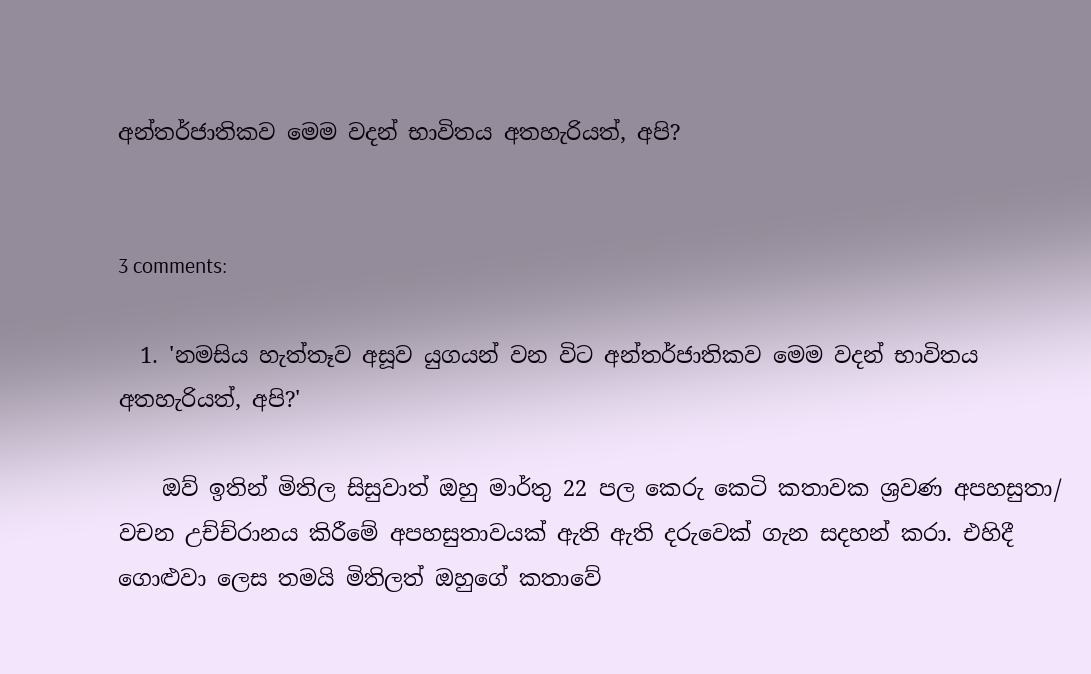අන්තර්ජාතිකව මෙම වදන් භාවිතය අතහැරියත්, අපි?


3 comments:

  1. 'නමසිය හැත්තෑව අසූව යුගයන් වන විට අන්තර්ජාතිකව මෙම වදන් භාවිතය අතහැරියත්, අපි?'

    ඔව් ඉතින් මිතිල සිසුවාත් ඔහු මාර්තු 22 පල කෙරු කෙටි කතාවක ශ්‍රවණ අපහසුතා/ වචන උච්ච්රානය කිරීමේ අපහසුතාවයක් ඇති ඇති දරුවෙක් ගැන සදහන් කරා. එහිදී ගොළුවා ලෙස තමයි මිතිලත් ඔහුගේ කතාවේ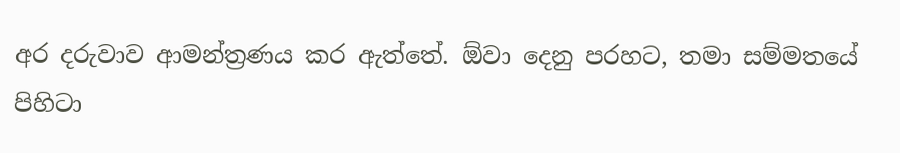අර දරුවාව ආමන්ත්‍රණය කර ඇත්තේ. ඕවා දෙනු පරහට, තමා සම්මතයේ පිහිටා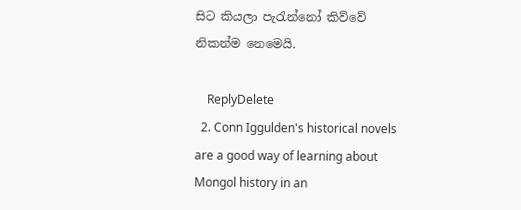සිට කියලා පැරැන්නෝ කිව්වේ නිකන්ම නෙමෙයි.

    ReplyDelete
  2. Conn Iggulden's historical novels are a good way of learning about Mongol history in an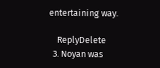entertaining way.

    ReplyDelete
  3. Noyan was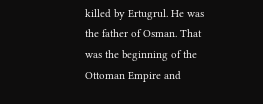killed by Ertugrul. He was the father of Osman. That was the beginning of the Ottoman Empire and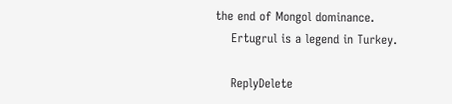the end of Mongol dominance.
    Ertugrul is a legend in Turkey.

    ReplyDelete